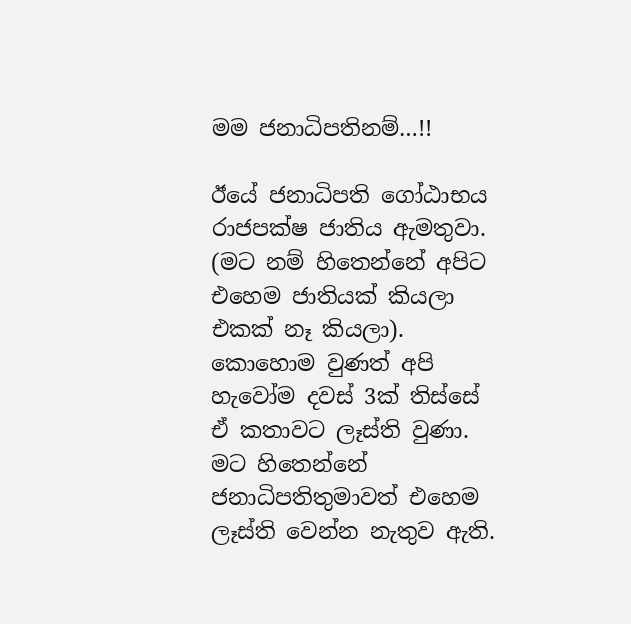මම ජනාධිපතිනම්…!!

ඊයේ ජනාධිපති ගෝඨාභය රාජපක්ෂ ජාතිය ඇමතුවා. (මට නම් හිතෙන්නේ අපිට එහෙම ජාතියක් කියලා එකක් නෑ කියලා). කොහොම වුණත් අපි හැවෝම දවස් 3ක් තිස්සේ ඒ කතාවට ලෑස්ති වුණා. මට හිතෙන්නේ ජනාධිපතිතුමාවත් එහෙම ලෑස්ති වෙන්න නැතුව ඇති.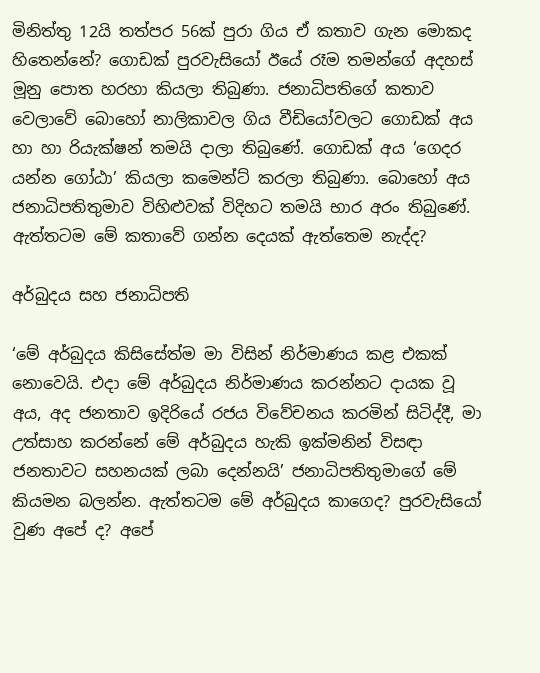මිනිත්තු 12යි තත්පර 56ක් පුරා ගිය ඒ කතාව ගැන මොකද හිතෙන්නේ? ගොඩක් පුරවැසියෝ ඊයේ රෑම තමන්ගේ අදහස් මූනු පොත හරහා කියලා තිබුණා. ජනාධිපතිගේ කතාව වෙලාවේ බොහෝ නාලිකාවල ගිය වීඩියෝවලට ගොඩක් අය හා හා රියැක්ෂන් තමයි දාලා තිබුණේ. ගොඩක් අය ‘ගෙදර යන්න ගෝඨා’ කියලා කමෙන්ට් කරලා තිබුණා. බොහෝ අය ජනාධිපතිතුමාව විහිළුවක් විදිහට තමයි භාර අරං තිබුණේ. ඇත්තටම මේ කතාවේ ගන්න දෙයක් ඇත්තෙම නැද්ද?

අර්බුදය සහ ජනාධිපති

‘මේ අර්බුදය කිසිසේත්ම මා විසින් නිර්මාණය කළ එකක් නොවෙයි. එදා මේ අර්බුදය නිර්මාණය කරන්නට දායක වූ අය, අද ජනතාව ඉදිරියේ රජය විවේචනය කරමින් සිටිද්දී, මා උත්සාහ කරන්නේ මේ අර්බුදය හැකි ඉක්මනින් විසඳා ජනතාවට සහනයක් ලබා දෙන්නයි’ ජනාධිපතිතුමාගේ මේ කියමන බලන්න. ඇත්තටම මේ අර්බුදය කාගෙද? පුරවැසියෝ වුණ අපේ ද? අපේ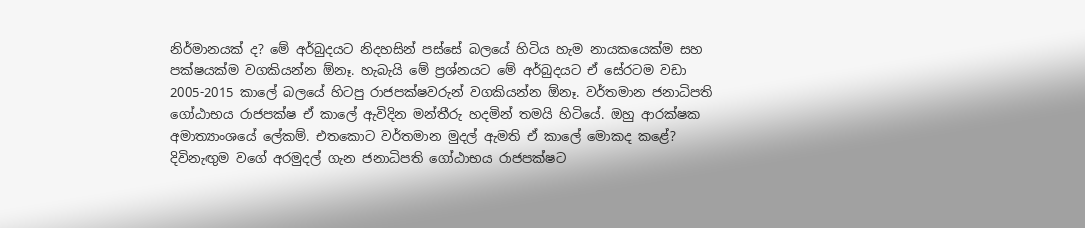නිර්මානයක් ද? මේ අර්බුදයට නිදහසින් පස්සේ බලයේ හිටිය හැම නායකයෙක්ම සහ පක්ෂයක්ම වගකියන්න ඕනෑ. හැබැයි මේ ප්‍රශ්නයට මේ අර්බුදයට ඒ සේරටම වඩා 2005-2015 කාලේ බලයේ හිටපු රාජපක්ෂවරුන් වගකියන්න ඕනෑ. වර්තමාන ජනාධිපති ගෝඨාභය රාජපක්ෂ ඒ කාලේ ඇවිදින මන්තීරු හදමින් තමයි හිටියේ. ඔහු ආරක්ෂක අමාත්‍යාංශයේ ලේකම්. එතකොට වර්තමාන මුදල් ඇමති ඒ කාලේ මොකද කළේ? දිවිනැඟුම වගේ අරමුදල් ගැන ජනාධිපති ගෝඨාභය රාජපක්ෂට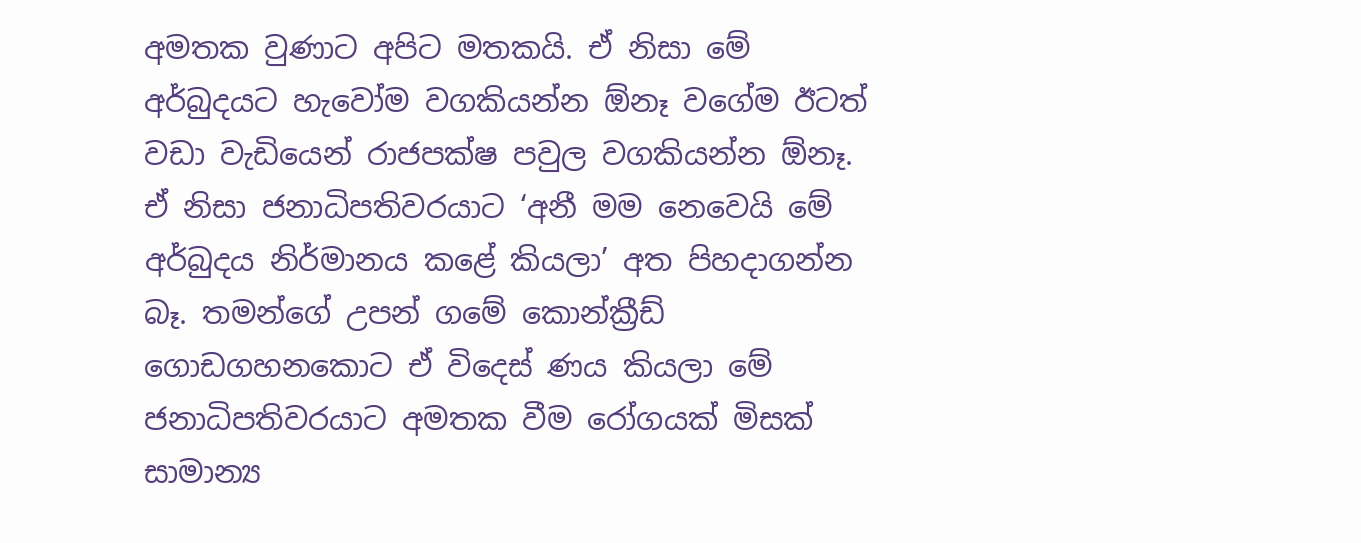අමතක වුණාට අපිට මතකයි. ඒ නිසා මේ අර්බුදයට හැවෝම වගකියන්න ඕනෑ වගේම ඊටත් වඩා වැඩියෙන් රාජපක්ෂ පවුල වගකියන්න ඕනෑ. ඒ නිසා ජනාධිපතිවරයාට ‘අනී මම නෙවෙයි මේ අර්බුදය නිර්මානය කළේ කියලා’ අත පිහදාගන්න බෑ. තමන්ගේ උපන් ගමේ කොන්ක්‍රීඩ් ගොඩගහනකොට ඒ විදෙස් ණය කියලා මේ ජනාධිපතිවරයාට අමතක වීම රෝගයක් මිසක් සාමාන්‍ය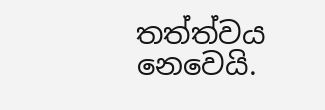තත්ත්වය නෙවෙයි.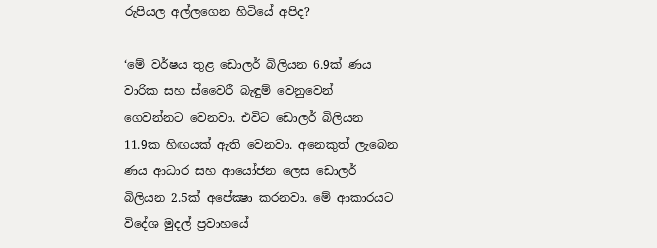රුපියල අල්ලගෙන හිටියේ අපිද?

‘මේ වර්ෂය තුළ ඩොලර් බිලියන 6.9ක් ණය වාරික සහ ස්වෛරී බැඳුම් වෙනුවෙන් ගෙවන්නට‌ වෙනවා. එවිට ඩොලර් බිලියන 11.9ක හිඟයක් ඇති වෙනවා. අනෙකුත් ලැබෙන ණය ආධාර සහ ආයෝජන ලෙස ඩොලර් බිලියන 2.5ක් අපේක්‍ෂා කරනවා. මේ ආකාරයට විදේශ මුදල් ප්‍රවාහයේ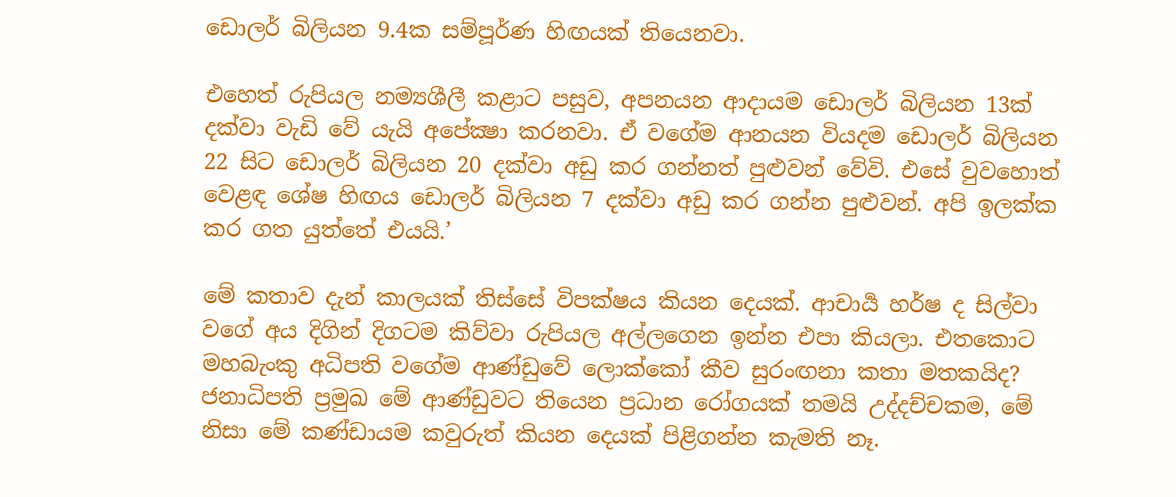ඩොලර් බිලියන 9.4ක සම්පූර්ණ හිඟයක් තියෙනවා.

එහෙත් රුපියල නම්‍යශීලී කළාට පසුව, අපනයන ආදායම ඩොලර් බිලියන 13ක් දක්වා වැඩි වේ යැයි අපේක්‍ෂා කරනවා. ඒ වගේම ආනයන වියදම ඩොලර් බිලියන 22 සිට ඩොලර් බිලියන 20 දක්වා අඩු කර ගන්නත් පුළුවන් වේවි. එසේ වුවහොත් වෙළඳ ශේෂ හිඟය ඩොලර් බිලියන 7 දක්වා අඩු කර ගන්න පුළුවන්. අපි ඉලක්ක කර ගත යුත්තේ එයයි.’

මේ කතාව දැන් කාලයක් තිස්සේ විපක්ෂය කියන දෙයක්. ආචාර්‍ය හර්ෂ ද සිල්වා වගේ අය දිගින් දිගටම කිව්වා රුපියල අල්ලගෙන ඉන්න එපා කියලා. එතකොට මහබැංකු අධිපති වගේම ආණ්ඩුවේ ලොක්කෝ කීව සුරංඟනා කතා මතකයිද? ජනාධිපති ප්‍රමුඛ මේ ආණ්ඩුවට තියෙන ප්‍රධාන රෝගයක් තමයි උද්දච්චකම, මේ නිසා මේ කණ්ඩායම කවුරුත් කියන දෙයක් පිළිගන්න කැමති නෑ.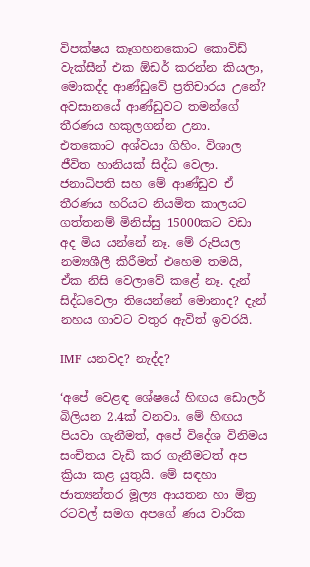විපක්ෂය කෑගහනකොට කොවිඩ් වැක්සීන් එක ඕඩර් කරන්න කියලා, මොකද්ද ආණ්ඩුවේ ප්‍රතිචාරය උනේ? අවසානයේ ආණ්ඩුවට තමන්ගේ තීරණය හකුලගන්න උනා. එතකොට අශ්වයා ගිහිං. විශාල ජීවිත හානියක් සිද්ධ වෙලා. ජනාධිපති සහ මේ ආණ්ඩුව ඒ තීරණය හරියට නියමිත කාලයට ගත්තනම් මිනිස්සු 15000කට වඩා අද මිය ‍යන්නේ නෑ. මේ රුපියල නම්‍යශීලී කිරීමත් එහෙම තමයි, ඒක නිසි වෙලාවේ කළේ නෑ. දැන් සිද්ධවෙලා තියෙන්නේ මොනාද? දැන් නහය ගාවට වතුර ඇවිත් ඉවරයි.

IMF යනවද? නැද්ද?

‘අපේ වෙළඳ ශේෂයේ හිඟය ඩොලර් බිලියන 2.4ක් වනවා. මේ හිඟය පියවා ගැනීමත්, අපේ විදේශ විනිමය සංචිතය වැඩි කර ගැනීමටත් අප ක්‍රියා කළ යුතුයි. මේ සඳහා ජාත්‍යන්තර මූල්‍ය ආයතන හා මිත්‍ර රටවල් සමග අපගේ ණය වාරික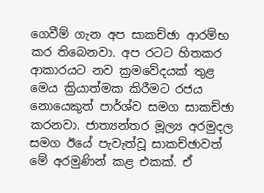ගෙවීම් ගැන අප සාකච්ඡා ආරම්භ කර තිබෙනවා. අප රටට හිතකර ආකාරයට නව ක්‍රමවේදයක් තුළ මෙය ක්‍රියාත්මක කිරීමට රජය නොයෙකුත් පාර්ශ්ව සමග සාකච්ඡා කරනවා. ජාත්‍යන්තර මූල්‍ය අරමුදල සමග ඊයේ පැවැත්වූ සාකච්ඡාවත් මේ අරමුණින් කළ එකක්. ඒ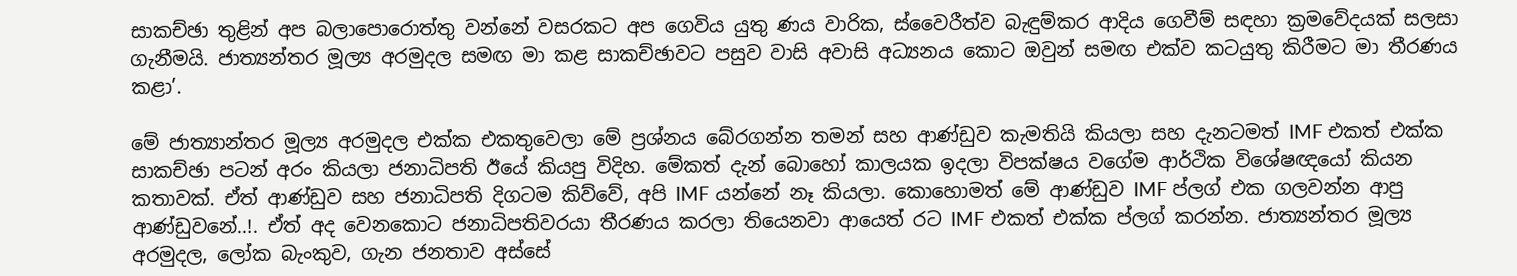සාකච්ඡා තුළින් අප බලාපොරොත්තු වන්නේ වසරකට අප ගෙවිය යුතු ණය වාරික, ස්වෛරීත්ව බැඳුම්කර ආදිය ගෙවීම් සඳහා ක්‍රමවේදයක් සලසා ගැනීමයි. ජාත්‍යන්තර මූල්‍ය අරමුදල සමඟ මා කළ සාකච්ඡාවට පසුව වාසි අවාසි අධ්‍යනය කොට ඔවුන් සමඟ එක්ව කටයුතු කිරීමට මා තීරණය කළා’.

මේ ජාත්‍යාන්තර මූල්‍ය අරමුදල එක්ක එකතුවෙලා මේ ප්‍රශ්නය බේරගන්න තමන් සහ ආණ්ඩුව කැමතියි කියලා සහ දැනටමත් IMF එකත් එක්ක සාකච්ඡා පටන් අරං කියලා ජනාධිපති ඊයේ කියපු විදිහ. මේකත් දැන් බොහෝ කාලයක ඉදලා විපක්ෂය වගේම ආර්ථික විශේෂඥයෝ කියන කතාවක්. ඒත් ආණ්ඩුව සහ ජනාධිපති දිගටම කිව්වේ, අපි IMF යන්නේ නෑ කියලා. කොහොමත් මේ ආණ්ඩුව IMF ප්ලග් එක ගලවන්න ආපු ආණ්ඩුවනේ..!. ඒත් අද වෙනකොට ජනාධිපතිවරයා තීරණය කරලා තියෙනවා ආයෙත් රට IMF එකත් එක්ක ප්ලග් කරන්න. ජාත්‍යන්තර මූල්‍ය අරමුදල, ලෝක බැංකුව, ගැන ජනතාව අස්සේ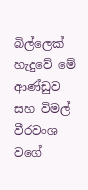බිල්ලෙක් හැදුවේ මේ ආණ්ඩුව සහ විමල් වීරවංශ වගේ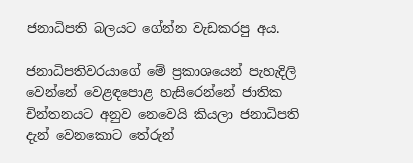ජනාධිපති බලයට ගේන්න වැඩකරපු අය.

ජනාධිපතිවරයාගේ මේ ප්‍රකාශයෙන් පැහැදිලි වෙන්නේ වෙළඳපොළ හැසිරෙන්නේ ජාතික චින්තනයට අනුව නෙවෙයි කියලා ජනාධිපති දැන් වෙනකොට තේරුන්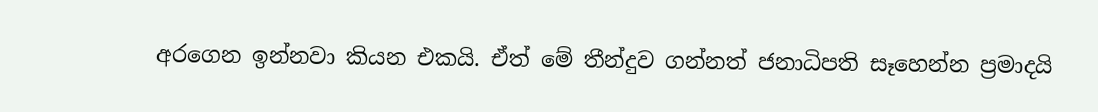අරගෙන ඉන්නවා කියන එකයි. ඒත් මේ තීන්දුව ගන්නත් ජනාධිපති සෑහෙන්න ප්‍රමාදයි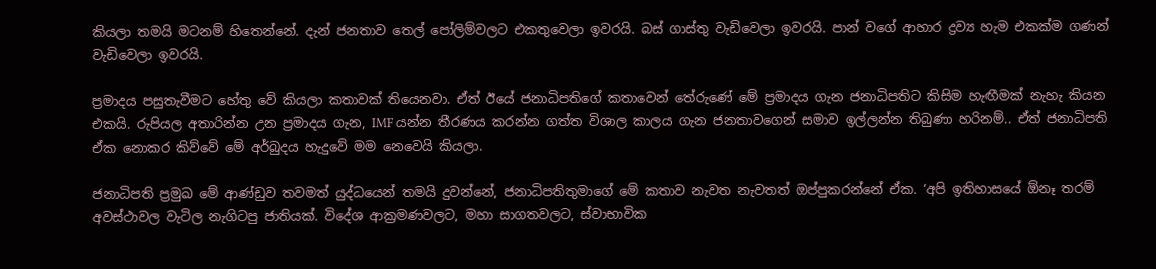කියලා තමයි මටනම් හිතෙන්නේ. දැන් ජනතාව තෙල් පෝලිම්වලට එකතුවෙලා ඉවරයි. බස් ගාස්තු වැඩිවෙලා ඉවරයි. පාන් වගේ ආහාර ද්‍රව්‍ය හැම එකක්ම ගණන් වැඩිවෙලා ඉවරයි.

ප්‍රමාදය පසුතැවීමට හේතු වේ කියලා කතාවක් තියෙනවා. ඒත් ඊයේ ජනාධිපතිගේ කතාවෙන් තේරුණේ මේ ප්‍රමාදය ගැන ජනාධිපතිට කිසිම හැඟීමක් නැහැ කියන එකයි. රුපියල අතාරින්න උන ප්‍රමාදය ගැන, IMF යන්න තීරණය කරන්න ගත්ත විශාල කාලය ගැන ජනතාවගෙන් සමාව ඉල්ලන්න තිබුණා හරිනම්.. ඒත් ජනාධිපති ඒක නොකර කිව්වේ මේ අර්බුදය හැදුවේ මම නෙවෙයි කියලා.

ජනාධිපති ප්‍රමුඛ මේ ආණ්ඩුව තවමත් යුද්ධයෙන් තමයි දුවන්නේ, ජනාධිපතිතුමාගේ මේ කතාව නැවත නැවතත් ඔප්පුකරන්නේ ඒක. ‘අපි ඉතිහාසයේ ඕනෑ තරම් අවස්ථාවල වැටිල නැගිටපු ජාතියක්. විදේශ ආක්‍රමණවලට, මහා සාගතවලට, ස්වාභාවික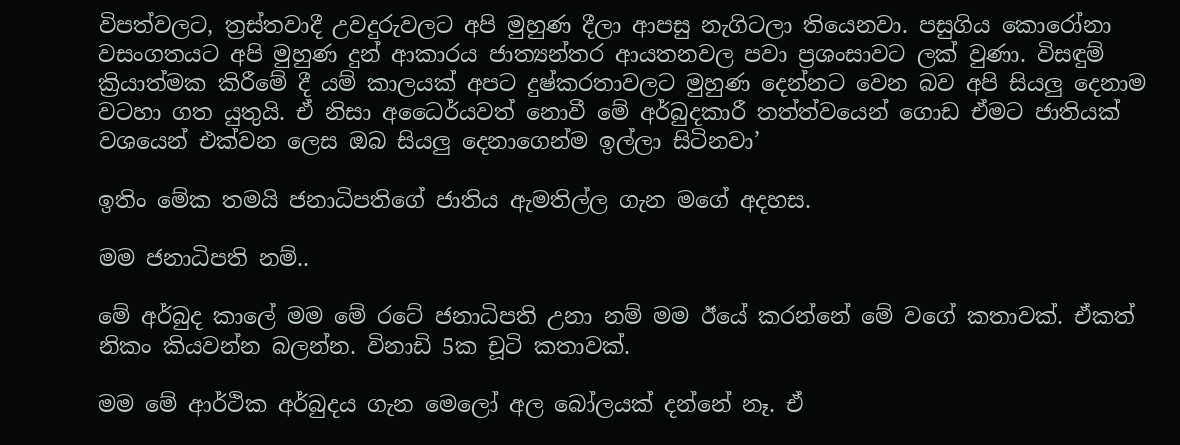විපත්වලට, ත්‍රස්තවාදී උවදුරුවලට අපි මුහුණ දීලා ආපසු නැගිටලා තියෙනවා. පසුගිය කොරෝනා වසංගතයට අපි මුහුණ දුන් ආකාරය ජාත්‍යන්තර ආයතනවල පවා ප්‍රශංසාවට ලක් වුණා. විසඳුම් ක්‍රියාත්මක කිරීමේ දී යම් කාලයක් අපට දුෂ්කරතාවලට මුහුණ දෙන්නට වෙන බව අපි සියලු දෙනාම වටහා ගත යුතුයි. ඒ නිසා අධෛර්යවත් නොවී මේ අර්බුදකාරී තත්ත්වයෙන් ගොඩ ඒමට ජාතියක් වශයෙන් එක්වන ලෙස ඔබ සියලු දෙනාගෙන්ම ඉල්ලා සිටිනවා’

ඉතිං මේක තමයි ජනාධිපතිගේ ජාතිය ඇමතිල්ල ගැන මගේ අදහස.

මම ජනාධිපති නම්..

මේ අර්බුද කාලේ මම මේ රටේ ජනාධිපති උනා නම් මම ඊයේ කරන්නේ මේ වගේ කතාවක්. ඒකත් නිකං කියවන්න බලන්න. විනාඩි 5ක චූටි කතාවක්.

මම මේ ආර්ථික අර්බුදය ගැන මෙලෝ අල බෝලයක් දන්නේ නෑ. ඒ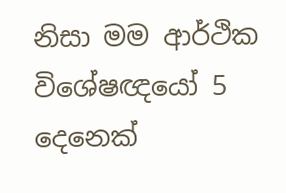නිසා මම ආර්ථික විශේෂඥයෝ 5 දෙනෙක්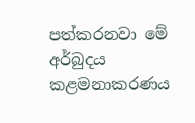පත්කරනවා මේ අර්බුදය කළමනාකරණය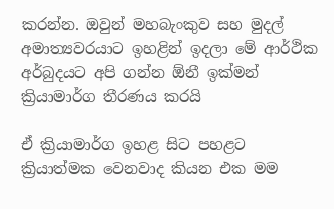කරන්න. ඔවුන් මහබැංකුව සහ මුදල් අමාත්‍යවරයාට ඉහළින් ඉදලා මේ ආර්ථික අර්බුදයට අපි ගන්න ඕනී ඉක්මන් ක්‍රියාමාර්ග තීරණය කරයි

ඒ ක්‍රියාමාර්ග ඉහළ සිට පහළට ක්‍රියාත්මක වෙනවාද කියන එක මම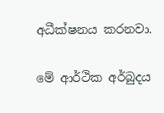අධීක්ෂනය කරනවා.

මේ ආර්ථික අර්බුදය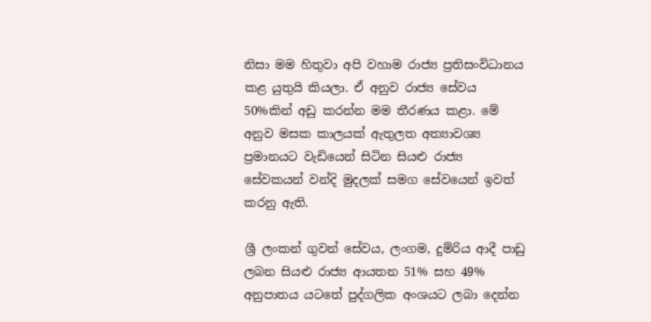නිසා මම හිතුවා අපි වහාම රාජ්‍ය ප්‍රතිසංවිධානය කළ යුතුයි කියලා. ඒ අනුව රාජ්‍ය සේවය 50%කින් අඩු කරන්න මම තීරණය කළා. මේ අනුව මසක කාලයක් ඇතුලත අත්‍යාවශ්‍ය ප්‍රමානයට වැඩියෙන් සිටින සියළු රාජ්‍ය සේවකයන් වන්දි මුදලක් සමග සේවයෙන් ඉවත් කරනු ඇති.

ශ්‍රී ලංකන් ගුවන් සේවය, ලංගම, දුම්රිය ආදී පාඩු ලබන සියළු රාජ්‍ය ආයතන 51% සහ 49% අනුපාතය යටතේ පුද්ගලික අංශයට ලබා දෙන්න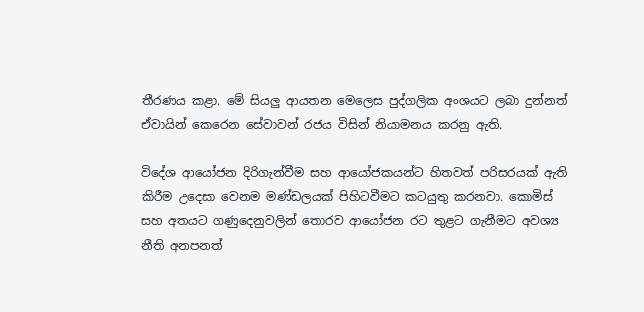තීරණය කළා. මේ සියලු ආයතන මෙලෙස පුද්ගලික අංශයට ලබා දුන්නත් ඒවායින් කෙරෙන සේවාවන් රජය විසින් නියාමනය කරනු ඇති.

විදේශ ආයෝජන දිරිගැන්වීම සහ ආයෝජකයන්ට හිතවත් පරිසරයක් ඇති කිරීම උදෙසා වෙනම මණ්ඩලයක් පිහිටවීමට කටයුතු කරනවා. කොමිස් සහ අතයට ගණුදෙනුවලින් තොරව ආයෝජන රට තුළට ගැනීමට අවශ්‍ය නීති අනපනත්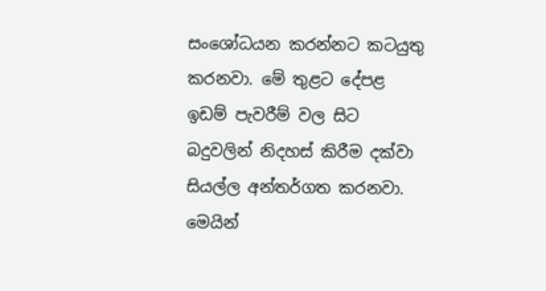සංශෝධයන කරන්නට කටයුතු කරනවා. මේ තුළට දේපළ ඉඩම් පැවරීම් වල සිට බදුවලින් නිදහස් කිරීම දක්වා සියල්ල අන්තර්ගත කරනවා. මෙයින්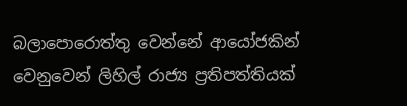බලාපොරොත්තු වෙන්නේ ආයෝජකින් වෙනුවෙන් ලිහිල් රාජ්‍ය ප්‍රතිපත්තියක්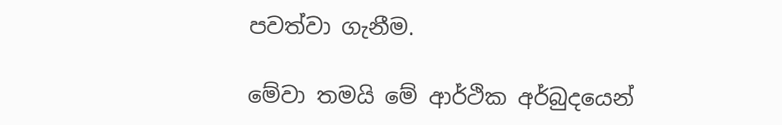පවත්වා ගැනීම.

මේවා තමයි මේ ආර්ථික අර්බුදයෙන්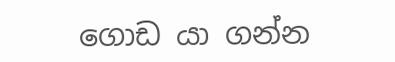ගොඩ යා ගන්න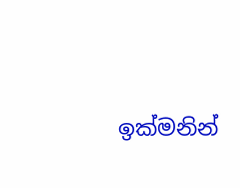ඉක්මනින්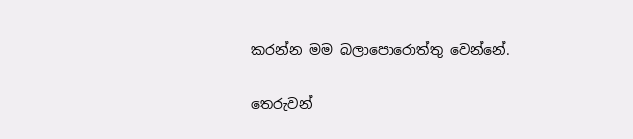කරන්න මම බලාපොරොත්තු වෙන්නේ.

තෙරුවන්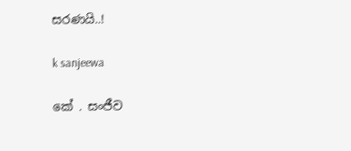සරණයි..!

k sanjeewa

කේ . සංජීව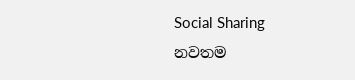Social Sharing
නවතම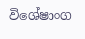විශේෂාංග